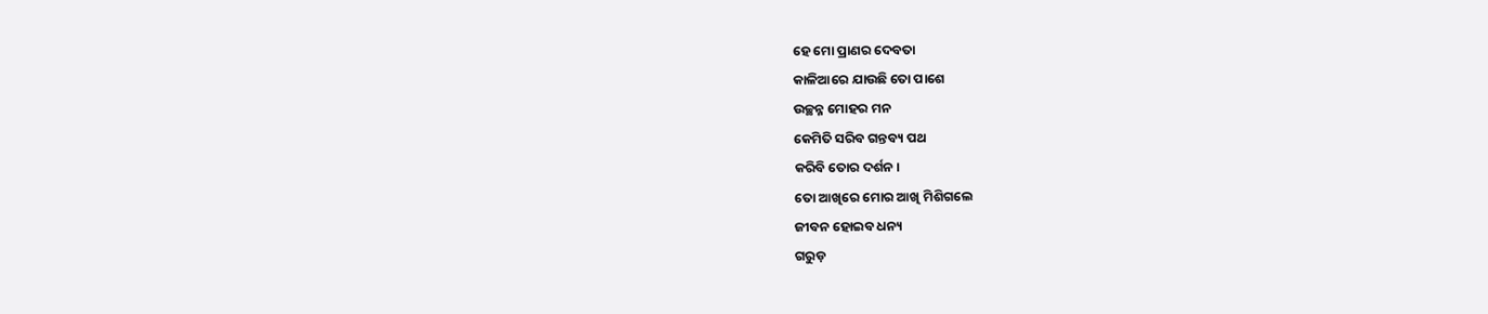ହେ ମୋ ପ୍ରାଣର ଦେବତା
କାଳିଆରେ ଯାଉଛି ତୋ ପାଶେ
ଉଚ୍ଛନ୍ନ ମୋହର ମନ
କେମିତି ସରିବ ଗନ୍ତବ୍ୟ ପଥ
କରିବି ତୋର ଦର୍ଶନ।
ତୋ ଆଖିରେ ମୋର ଆଖି ମିଶିଗଲେ
ଜୀବନ ହୋଇବ ଧନ୍ୟ
ଗରୁଡ଼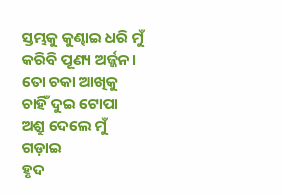ସ୍ତମ୍ଭକୁ କୁଣ୍ଢାଇ ଧରି ମୁଁ
କରିବି ପୂଣ୍ୟ ଅର୍ଜ୍ଜନ।
ତୋ ଚକା ଆଖିକୁ ଚାହିଁ ଦୁଇ ଟୋପା
ଅଶ୍ରୁ ଦେଲେ ମୁଁ ଗଡ଼ାଇ
ହୃଦ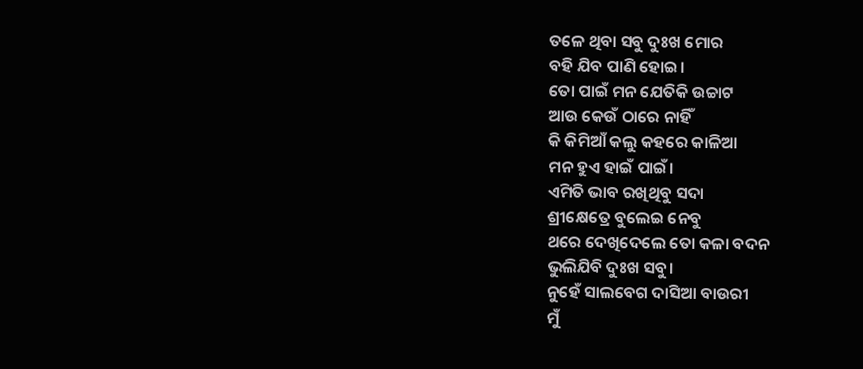ତଳେ ଥିବା ସବୁ ଦୁଃଖ ମୋର
ବହି ଯିବ ପାଣି ହୋଇ।
ତୋ ପାଇଁ ମନ ଯେତିକି ଉଚ୍ଚାଟ
ଆଉ କେଉଁ ଠାରେ ନାହିଁ
କି କିମିଆଁ କଲୁ କହରେ କାଳିଆ
ମନ ହୁଏ ହାଇଁ ପାଇଁ।
ଏମିତି ଭାବ ରଖିଥିବୁ ସଦା
ଶ୍ରୀକ୍ଷେତ୍ରେ ବୁଲେଇ ନେବୁ
ଥରେ ଦେଖିଦେଲେ ତୋ କଳା ବଦନ
ଭୁଲିଯିବି ଦୁଃଖ ସବୁ।
ନୁହେଁ ସାଲବେଗ ଦାସିଆ ବାଉରୀ
ମୁଁ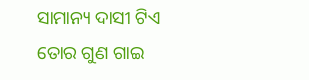ସାମାନ୍ୟ ଦାସୀ ଟିଏ
ତୋର ଗୁଣ ଗାଇ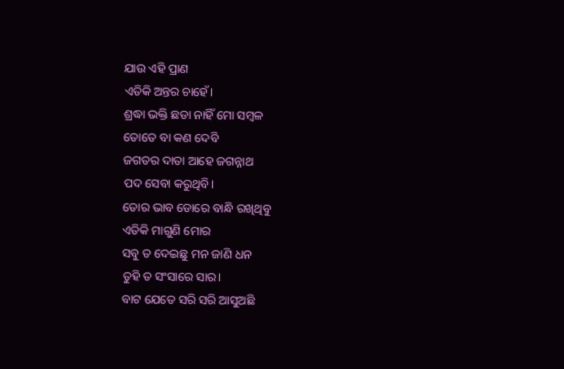ଯାଉ ଏହି ପ୍ରାଣ
ଏତିକି ଅନ୍ତର ଚାହେଁ।
ଶ୍ରଦ୍ଧା ଭକ୍ତି ଛଡା ନାହିଁ ମୋ ସମ୍ବଳ
ତୋତେ ବା କଣ ଦେବି
ଜଗତର ଦାତା ଆହେ ଜଗନ୍ନାଥ
ପଦ ସେବା କରୁଥିବି।
ତୋର ଭାବ ଡୋରେ ବାନ୍ଧି ରଖିଥିବୁ
ଏତିକି ମାଗୁଣି ମୋର
ସବୁ ତ ଦେଇଛୁ ମନ ଜାଣି ଧନ
ତୁହି ତ ସଂସାରେ ସାର।
ବାଟ ଯେତେ ସରି ସରି ଆସୁଅଛି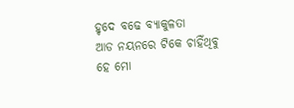ହୃଦେ ବଢେ ବ୍ୟାକୁଳତା
ଆଡ ନୟନରେ ଟିକେ ଚାହିଁଥିବୁ
ହେ ମୋ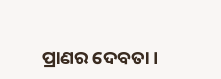ପ୍ରାଣର ଦେବତା।